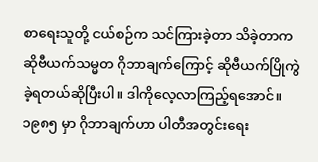စာရေးသူတို့ ငယ်စဉ်က သင်ကြားခဲ့တာ သိခဲ့တာက ဆိုဗီယက်သမ္မတ ဂိုဘာချက်ကြောင့် ဆိုဗီယက်ပြိုကွဲခဲ့ရတယ်ဆိုပြီးပါ။ ဒါကိုလေ့လာကြည့်ရအောင်။
၁၉၈၅ မှာ ဂိုဘာချက်ဟာ ပါတီအတွင်းရေး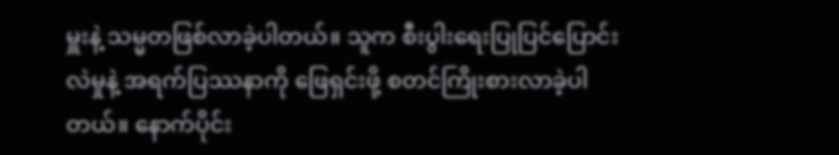မှူးနဲ့ သမ္မတဖြစ်လာခဲ့ပါတယ်။ သူက စီးပွါးရေးပြုပြင်ပြောင်းလဲမှုနဲ့ အရက်ပြဿနာကို ဖြေရှင်းဖို့ စတင်ကြိုးစားလာခဲ့ပါတယ်။ နောက်ပိုင်း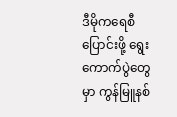ဒီမိုကရေစီပြောင်းဖို့ ရွေးကောက်ပွဲတွေမှာ ကွန်မြူနစ်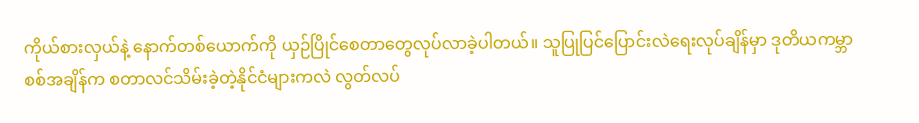ကိုယ်စားလှယ်နဲ့ နောက်တစ်ယောက်ကို ယှဉ်ပြိုင်စေတာတွေလုပ်လာခဲ့ပါတယ်။ သူပြုပြင်ပြောင်းလဲရေးလုပ်ချိန်မှာ ဒုတိယကမ္ဘာစစ်အချိန်က စတာလင်သိမ်းခဲ့တဲ့နိုင်ငံများကလဲ လွတ်လပ်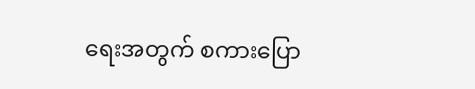ရေးအတွက် စကားပြော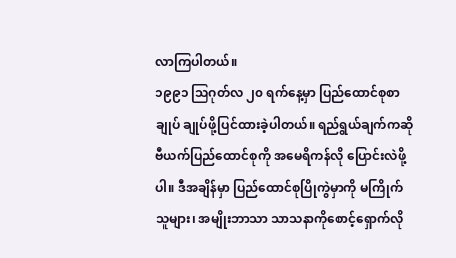လာကြပါတယ်။
၁၉၉၁ ဩဂုတ်လ ၂၀ ရက်နေ့မှာ ပြည်ထောင်စုစာချုပ် ချုပ်ဖို့ပြင်ထားခဲ့ပါတယ်။ ရည်ရွယ်ချက်ကဆိုဗီယက်ပြည်ထောင်စုကို အမေရိကန်လို ပြောင်းလဲဖို့ပါ။ ဒီအချိန်မှာ ပြည်ထောင်စုပြိုကွဲမှာကို မကြိုက်သူများ၊ အမျိုးဘာသာ သာသနာကိုစောင့်ရှောက်လို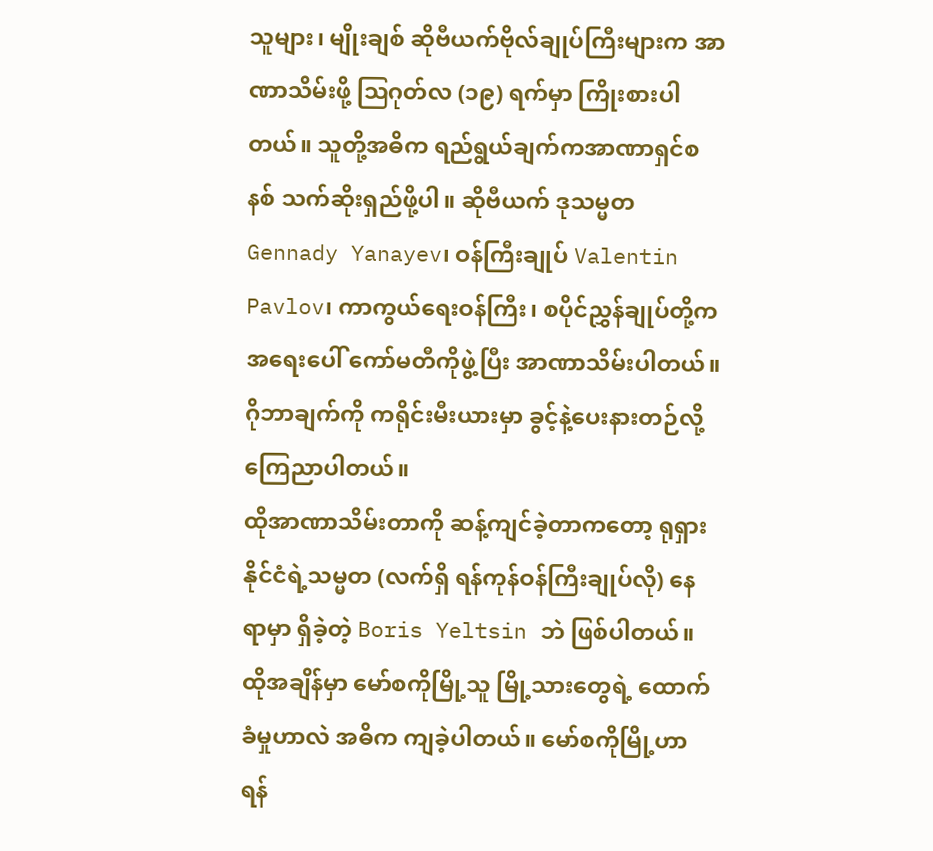သူများ၊ မျိုးချစ် ဆိုဗီယက်ဗိုလ်ချုပ်ကြီးများက အာဏာသိမ်းဖို့ ဩဂုတ်လ (၁၉) ရက်မှာ ကြိုးစားပါတယ်။ သူတို့အဓိက ရည်ရွယ်ချက်ကအာဏာရှင်စနစ် သက်ဆိုးရှည်ဖို့ပါ။ ဆိုဗီယက် ဒုသမ္မတ Gennady Yanayev၊ ဝန်ကြီးချုပ် Valentin Pavlov၊ ကာကွယ်ရေးဝန်ကြီး၊ စပိုင်ညွှန်ချုပ်တို့က အရေးပေါ် ကော်မတီကိုဖွဲ့ပြီး အာဏာသိမ်းပါတယ်။ ဂိုဘာချက်ကို ကရိုင်းမီးယားမှာ ခွင့်နဲ့ပေးနားတဉ်လို့ ကြေညာပါတယ်။
ထိုအာဏာသိမ်းတာကို ဆန့်ကျင်ခဲ့တာကတော့ ရုရှားနိုင်ငံရဲ့သမ္မတ (လက်ရှိ ရန်ကုန်ဝန်ကြီးချုပ်လို) နေရာမှာ ရှိခဲ့တဲ့ Boris Yeltsin ဘဲ ဖြစ်ပါတယ်။ ထိုအချိန်မှာ မော်စကိုမြို့သူ မြို့သားတွေရဲ့ ထောက်ခံမှုဟာလဲ အဓိက ကျခဲ့ပါတယ်။ မော်စကိုမြို့ဟာ ရန်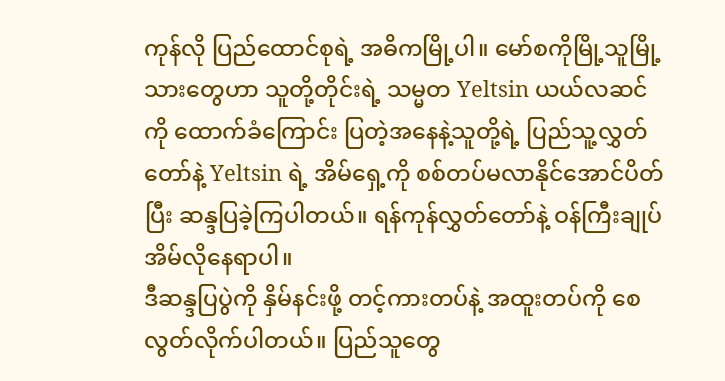ကုန်လို ပြည်ထောင်စုရဲ့ အဓိကမြို့ပါ။ မော်စကိုမြို့သူမြို့သားတွေဟာ သူတို့တိုင်းရဲ့ သမ္မတ Yeltsin ယယ်လဆင်ကို ထောက်ခံကြောင်း ပြတဲ့အနေနဲ့သူတို့ရဲ့ ပြည်သူ့လွှတ်တော်နဲ့ Yeltsin ရဲ့ အိမ်ရှေ့ကို စစ်တပ်မလာနိုင်အောင်ပိတ်ပြီး ဆန္ဒပြခဲ့ကြပါတယ်။ ရန်ကုန်လွှတ်တော်နဲ့ ဝန်ကြီးချုပ်အိမ်လိုနေရာပါ။
ဒီဆန္ဒပြပွဲကို နှိမ်နင်းဖို့ တင့်ကားတပ်နဲ့ အထူးတပ်ကို စေလွတ်လိုက်ပါတယ်။ ပြည်သူတွေ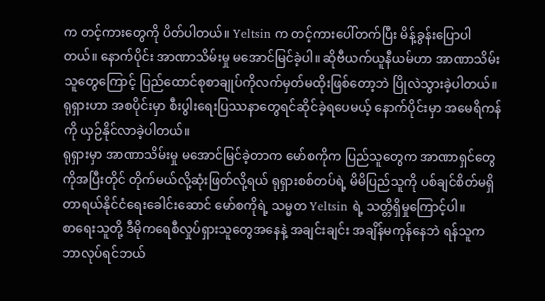က တင့်ကားတွေကို ပိတ်ပါတယ်။ Yeltsin က တင့်ကားပေါ်တက်ပြီး မိန့်ခွန်းပြောပါတယ်။ နောက်ပိုင်း အာဏာသိမ်းမှု မအောင်မြင်ခဲ့ပါ။ ဆိုဗီယက်ယူနီယမ်ဟာ အာဏာသိမ်းသူတွေကြောင့် ပြည်ထောင်စုစာချုပ်ကိုလက်မှတ်မထိုးဖြစ်တော့ဘဲ ပြိုလဲသွားခဲ့ပါတယ်။ ရုရှားဟာ အစပိုင်းမှာ စီးပွါးရေးပြဿနာတွေရင်ဆိုင်ခဲ့ရပေမယ့် နောက်ပိုင်းမှာ အမေရိကန်ကို ယှဉ်နိုင်လာခဲ့ပါတယ်။
ရုရှားမှာ အာဏာသိမ်းမှု မအောင်မြင်ခဲ့တာက မော်စကိုက ပြည်သူတွေက အာဏာရှင်တွေကိုအပြီးတိုင် တိုက်မယ်လို့ဆုံးဖြတ်လို့ရယ် ရုရှားစစ်တပ်ရဲ့ မိမိပြည်သူကို ပစ်ချင်စိတ်မရှိတာရယ်နိုင်ငံရေးခေါင်းဆောင် မော်စကိုရဲ့ သမ္မတ Yeltsin ရဲ့ သတ္တိရှိမှုကြောင့်ပါ။
စာရေးသူတို့ ဒီမိုကရေစီလှုပ်ရှားသူတွေအနေနဲ့ အချင်းချင်း အချိန်မကုန်နေဘဲ ရန်သူက ဘာလုပ်ရင်ဘယ်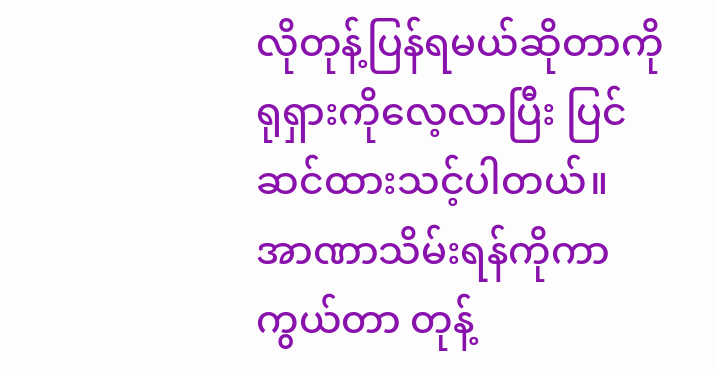လိုတုန့်ပြန်ရမယ်ဆိုတာကို ရုရှားကိုလေ့လာပြီး ပြင်ဆင်ထားသင့်ပါတယ်။ အာဏာသိမ်းရန်ကိုကာကွယ်တာ တုန့်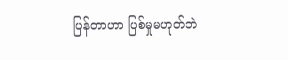ပြန်တာဟာ ပြစ်မှုမဟုတ်ဘဲ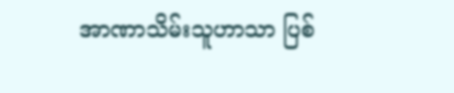အာဏာသိမ်းသူဟာသာ ပြစ်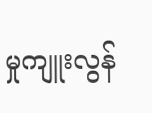မှုကျူးလွန်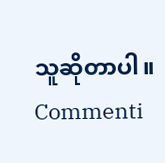သူဆိုတာပါ။
Commenti